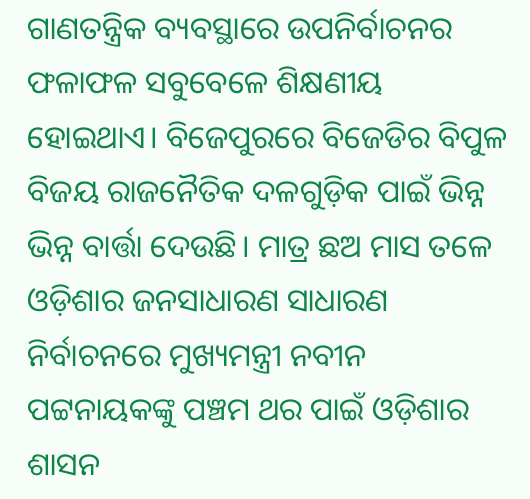ଗାଣତନ୍ତ୍ରିକ ବ୍ୟବସ୍ଥାରେ ଉପନିର୍ବାଚନର ଫଳାଫଳ ସବୁବେଳେ ଶିକ୍ଷଣୀୟ ହୋଇଥାଏ। ବିଜେପୁରରେ ବିଜେଡିର ବିପୁଳ ବିଜୟ ରାଜନୈତିକ ଦଳଗୁଡ଼ିକ ପାଇଁ ଭିନ୍ନ ଭିନ୍ନ ବାର୍ତ୍ତା ଦେଉଛି। ମାତ୍ର ଛଅ ମାସ ତଳେ ଓଡ଼ିଶାର ଜନସାଧାରଣ ସାଧାରଣ ନିର୍ବାଚନରେ ମୁଖ୍ୟମନ୍ତ୍ରୀ ନବୀନ ପଟ୍ଟନାୟକଙ୍କୁ ପଞ୍ଚମ ଥର ପାଇଁ ଓଡ଼ିଶାର ଶାସନ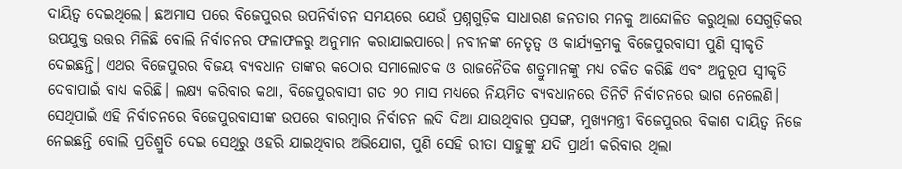ଦାୟିତ୍ବ ଦେଇଥିଲେ। ଛଅମାସ ପରେ ବିଜେପୁରର ଉପନିର୍ବାଚନ ସମୟରେ ଯେଉଁ ପ୍ରଶ୍ନଗୁଡ଼ିକ ସାଧାରଣ ଜନତାର ମନକୁ ଆନ୍ଦୋଳିତ କରୁଥିଲା ସେଗୁଡ଼ିକର ଉପଯୁକ୍ତ ଉତ୍ତର ମିଳିଛି ବୋଲି ନିର୍ବାଚନର ଫଳାଫଳରୁ ଅନୁମାନ କରାଯାଇପାରେ। ନବୀନଙ୍କ ନେତୃତ୍ବ ଓ କାର୍ଯ୍ୟକ୍ରମକୁ ବିଜେପୁରବାସୀ ପୁଣି ସ୍ବୀକୃତି ଦେଇଛନ୍ତି। ଏଥର ବିଜେପୁରର ବିଜୟ ବ୍ୟବଧାନ ତାଙ୍କର କଠୋର ସମାଲୋଚକ ଓ ରାଜନୈତିକ ଶତ୍ରୁମାନଙ୍କୁ ମଧ୍ୟ ଚକିତ କରିଛି ଏବଂ ଅନୁରୂପ ସ୍ବୀକୃତି ଦେବାପାଇଁ ବାଧ୍ୟ କରିଛି। ଲକ୍ଷ୍ୟ କରିବାର କଥା, ବିଜେପୁରବାସୀ ଗତ ୨୦ ମାସ ମଧ୍ୟରେ ନିୟମିତ ବ୍ୟବଧାନରେ ତିନିଟି ନିର୍ବାଚନରେ ଭାଗ ନେଲେଣି। ସେଥିପାଇଁ ଏହି ନିର୍ବାଚନରେ ବିଜେପୁରବାସୀଙ୍କ ଉପରେ ବାରମ୍ବାର ନିର୍ବାଚନ ଲଦି ଦିଆ ଯାଉଥିବାର ପ୍ରସଙ୍ଗ, ମୁଖ୍ୟମନ୍ତ୍ରୀ ବିଜେପୁରର ବିକାଶ ଦାୟିତ୍ବ ନିଜେ ନେଇଛନ୍ତି ବୋଲି ପ୍ରତିଶ୍ରୁତି ଦେଇ ସେଥିରୁ ଓହରି ଯାଇଥିବାର ଅଭିଯୋଗ, ପୁଣି ସେହି ରୀତା ସାହୁଙ୍କୁ ଯଦି ପ୍ରାର୍ଥୀ କରିବାର ଥିଲା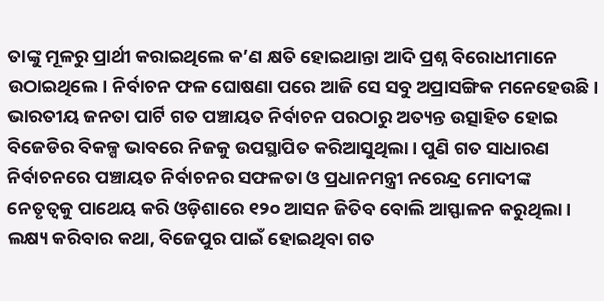ତାଙ୍କୁ ମୂଳରୁ ପ୍ରାର୍ଥୀ କରାଇଥିଲେ କ’ଣ କ୍ଷତି ହୋଇଥାନ୍ତା ଆଦି ପ୍ରଶ୍ନ ବିରୋଧୀମାନେ ଉଠାଇଥିଲେ। ନିର୍ବାଚନ ଫଳ ଘୋଷଣା ପରେ ଆଜି ସେ ସବୁ ଅପ୍ରାସଙ୍ଗିକ ମନେହେଉଛି। ଭାରତୀୟ ଜନତା ପାର୍ଟି ଗତ ପଞ୍ଚାୟତ ନିର୍ବାଚନ ପରଠାରୁ ଅତ୍ୟନ୍ତ ଉତ୍ସାହିତ ହୋଇ ବିଜେଡିର ବିକଳ୍ପ ଭାବରେ ନିଜକୁ ଉପସ୍ଥାପିତ କରିଆସୁଥିଲା। ପୁଣି ଗତ ସାଧାରଣ ନିର୍ବାଚନରେ ପଞ୍ଚାୟତ ନିର୍ବାଚନର ସଫଳତା ଓ ପ୍ରଧାନମନ୍ତ୍ରୀ ନରେନ୍ଦ୍ର ମୋଦୀଙ୍କ ନେତୃତ୍ବକୁ ପାଥେୟ କରି ଓଡ଼ିଶାରେ ୧୨୦ ଆସନ ଜିତିବ ବୋଲି ଆସ୍ଫାଳନ କରୁଥିଲା। ଲକ୍ଷ୍ୟ କରିବାର କଥା, ବିଜେପୁର ପାଇଁ ହୋଇଥିବା ଗତ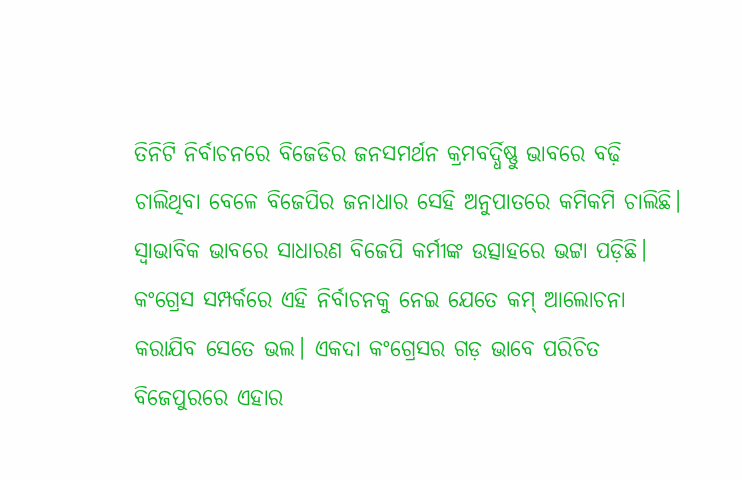ତିନିଟି ନିର୍ବାଚନରେ ବିଜେଡିର ଜନସମର୍ଥନ କ୍ରମବର୍ଦ୍ଧିଷ୍ଣୁ ଭାବରେ ବଢ଼ି ଚାଲିଥିବା ବେଳେ ବିଜେପିର ଜନାଧାର ସେହି ଅନୁପାତରେ କମିକମି ଚାଲିଛି। ସ୍ବାଭାବିକ ଭାବରେ ସାଧାରଣ ବିଜେପି କର୍ମୀଙ୍କ ଉତ୍ସାହରେ ଭଟ୍ଟା ପଡ଼ିଛି। କଂଗ୍ରେସ ସମ୍ପର୍କରେ ଏହି ନିର୍ବାଚନକୁ ନେଇ ଯେତେ କମ୍ ଆଲୋଚନା କରାଯିବ ସେତେ ଭଲ। ଏକଦା କଂଗ୍ରେସର ଗଡ଼ ଭାବେ ପରିଚିତ ବିଜେପୁରରେ ଏହାର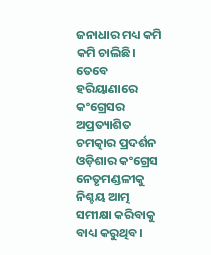ଜନାଧାର ମଧ୍ୟ କମି କମି ଚାଲିଛି। ତେବେ ହରିୟାଣାରେ କଂଗ୍ରେସର ଅପ୍ରତ୍ୟାଶିତ ଚମତ୍କାର ପ୍ରଦର୍ଶନ ଓଡ଼ିଶାର କଂଗ୍ରେସ ନେତୃମଣ୍ଡଳୀକୁ ନିଶ୍ଚୟ ଆତ୍ମ ସମୀକ୍ଷା କରିବାକୁ ବାଧ୍ୟ କରୁଥିବ।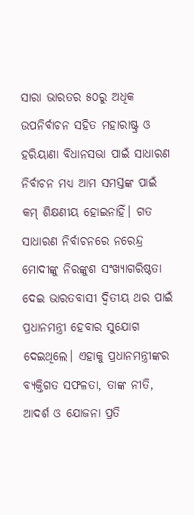ସାରା ଭାରତର ୫୦ରୁ ଅଧିକ ଉପନିର୍ବାଚନ ସହିତ ମହାରାଷ୍ଟ୍ର ଓ ହରିୟାଣା ବିଧାନସଭା ପାଇଁ ସାଧାରଣ ନିର୍ବାଚନ ମଧ୍ୟ ଆମ ସମସ୍ତଙ୍କ ପାଇଁ କମ୍ ଶିକ୍ଷଣୀୟ ହୋଇନାହିଁ। ଗତ ସାଧାରଣ ନିର୍ବାଚନରେ ନରେନ୍ଦ୍ର ମୋଦୀଙ୍କୁ ନିରଙ୍କୁଶ ସଂଖ୍ୟାଗରିଷ୍ଠତା ଦେଇ ଭାରତବାସୀ ଦ୍ବିତୀୟ ଥର ପାଇଁ ପ୍ରଧାନମନ୍ତ୍ରୀ ହେବାର ସୁଯୋଗ ଦେଇଥିଲେ। ଏହାକୁ ପ୍ରଧାନମନ୍ତ୍ରୀଙ୍କର ବ୍ୟକ୍ତିଗତ ସଫଳତା, ତାଙ୍କ ନୀତି, ଆଦର୍ଶ ଓ ଯୋଜନା ପ୍ରତି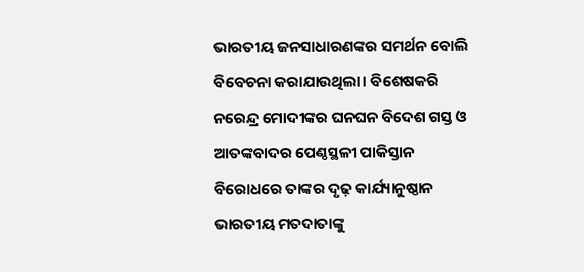ଭାରତୀୟ ଜନସାଧାରଣଙ୍କର ସମର୍ଥନ ବୋଲି ବିବେଚନା କରାଯାଉଥିଲା। ବିଶେଷକରି ନରେନ୍ଦ୍ର ମୋଦୀଙ୍କର ଘନଘନ ବିଦେଶ ଗସ୍ତ ଓ ଆତଙ୍କବାଦର ପେଣ୍ଠସ୍ଥଳୀ ପାକିସ୍ତାନ ବିରୋଧରେ ତାଙ୍କର ଦୃଢ଼ କାର୍ଯ୍ୟାନୁଷ୍ଠାନ ଭାରତୀୟ ମତଦାତାଙ୍କୁ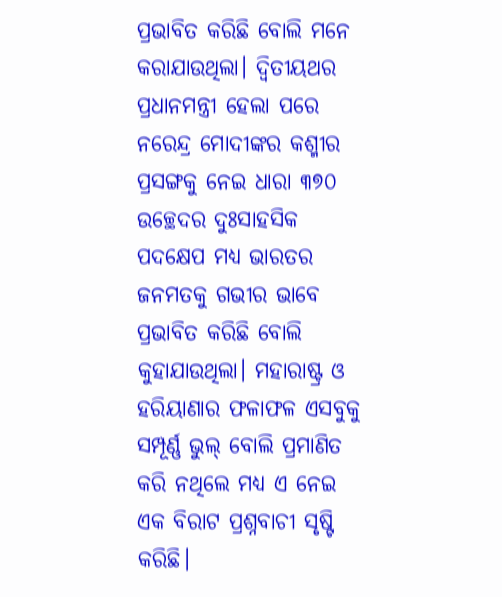ପ୍ରଭାବିତ କରିଛି ବୋଲି ମନେ କରାଯାଉଥିଲା। ଦ୍ବିତୀୟଥର ପ୍ରଧାନମନ୍ତ୍ରୀ ହେଲା ପରେ ନରେନ୍ଦ୍ର ମୋଦୀଙ୍କର କଶ୍ମୀର ପ୍ରସଙ୍ଗକୁ ନେଇ ଧାରା ୩୭୦ ଉଚ୍ଛେଦର ଦୁଃସାହସିକ ପଦକ୍ଷେପ ମଧ୍ୟ ଭାରତର ଜନମତକୁ ଗଭୀର ଭାବେ ପ୍ରଭାବିତ କରିଛି ବୋଲି କୁହାଯାଉଥିଲା। ମହାରାଷ୍ଟ୍ର ଓ ହରିୟାଣାର ଫଳାଫଳ ଏସବୁକୁ ସମ୍ପୂର୍ଣ୍ଣ ଭୁଲ୍ ବୋଲି ପ୍ରମାଣିତ କରି ନଥିଲେ ମଧ୍ୟ ଏ ନେଇ ଏକ ବିରାଟ ପ୍ରଶ୍ନବାଚୀ ସୃଷ୍ଟି କରିଛି।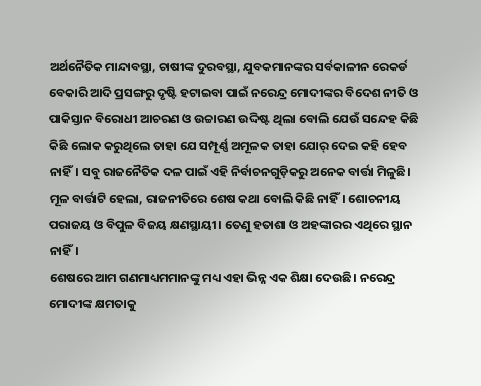ଅର୍ଥନୈତିକ ମାନ୍ଦାବସ୍ଥା, ଚାଷୀଙ୍କ ଦୁରବସ୍ଥା, ଯୁବକମାନଙ୍କର ସର୍ବକାଳୀନ ରେକର୍ଡ ବେକାରି ଆଦି ପ୍ରସଙ୍ଗରୁ ଦୃଷ୍ଟି ହଟାଇବା ପାଇଁ ନରେନ୍ଦ୍ର ମୋଦୀଙ୍କର ବିଦେଶ ନୀତି ଓ ପାକିସ୍ତାନ ବିରୋଧୀ ଆଚରଣ ଓ ଉଚ୍ଚାରଣ ଉଦ୍ଦିଷ୍ଟ ଥିଲା ବୋଲି ଯେଉଁ ସନ୍ଦେହ କିଛି କିଛି ଲୋକ କରୁଥିଲେ ତାହା ଯେ ସମ୍ପୂର୍ଣ୍ଣ ଅମୂଳକ ତାହା ଯୋର୍ ଦେଇ କହି ହେବ ନାହିଁ। ସବୁ ରାଜନୈତିକ ଦଳ ପାଇଁ ଏହି ନିର୍ବାଚନଗୁଡ଼ିକରୁ ଅନେକ ବାର୍ତ୍ତା ମିଳୁଛି। ମୂଳ ବାର୍ତ୍ତାଟି ହେଲା, ରାଜନୀତିରେ ଶେଷ କଥା ବୋଲି କିଛି ନାହିଁ। ଶୋଚନୀୟ ପରାଜୟ ଓ ବିପୁଳ ବିଜୟ କ୍ଷଣସ୍ଥାୟୀ। ତେଣୁ ହତାଶା ଓ ଅହଙ୍କାରର ଏଥିରେ ସ୍ଥାନ ନାହିଁ।
ଶେଷରେ ଆମ ଗଣମାଧ୍ୟମମାନଙ୍କୁ ମଧ୍ୟ ଏହା ଭିନ୍ନ ଏକ ଶିକ୍ଷା ଦେଉଛି। ନରେନ୍ଦ୍ର ମୋଦୀଙ୍କ କ୍ଷମତାକୁ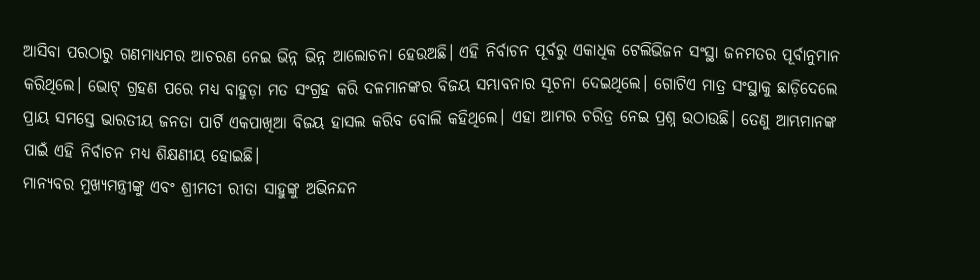ଆସିବା ପରଠାରୁ ଗଣମାଧ୍ୟମର ଆଚରଣ ନେଇ ଭିନ୍ନ ଭିନ୍ନ ଆଲୋଚନା ହେଉଅଛି। ଏହି ନିର୍ବାଚନ ପୂର୍ବରୁ ଏକାଧିକ ଟେଲିଭିଜନ ସଂସ୍ଥା ଜନମତର ପୂର୍ବାନୁମାନ କରିଥିଲେ। ଭୋଟ୍ ଗ୍ରହଣ ପରେ ମଧ୍ୟ ବାହୁଡ଼ା ମତ ସଂଗ୍ରହ କରି ଦଳମାନଙ୍କର ବିଜୟ ସମ୍ଭାବନାର ସୂଚନା ଦେଇଥିଲେ। ଗୋଟିଏ ମାତ୍ର ସଂସ୍ଥାକୁ ଛାଡ଼ିଦେଲେ ପ୍ରାୟ ସମସ୍ତେ ଭାରତୀୟ ଜନତା ପାର୍ଟି ଏକପାଖିଆ ବିଜୟ ହାସଲ କରିବ ବୋଲି କହିଥିଲେ। ଏହା ଆମର ଚରିତ୍ର ନେଇ ପ୍ରଶ୍ନ ଉଠାଉଛି। ତେଣୁ ଆମ୍ଭମାନଙ୍କ ପାଇଁ ଏହି ନିର୍ବାଚନ ମଧ୍ୟ ଶିକ୍ଷଣୀୟ ହୋଇଛି।
ମାନ୍ୟବର ମୁଖ୍ୟମନ୍ତ୍ରୀଙ୍କୁ ଏବଂ ଶ୍ରୀମତୀ ରୀତା ସାହୁଙ୍କୁ ଅଭିନନ୍ଦନ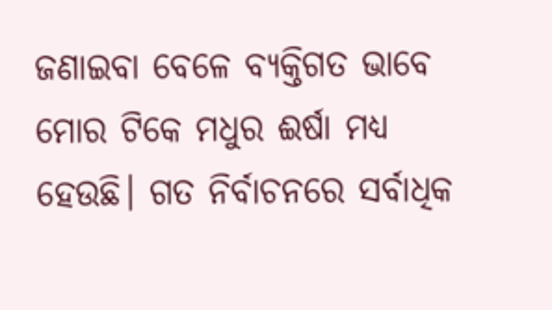ଜଣାଇବା ବେଳେ ବ୍ୟକ୍ତିଗତ ଭାବେ ମୋର ଟିକେ ମଧୁର ଈର୍ଷା ମଧ୍ୟ ହେଉଛି। ଗତ ନିର୍ବାଚନରେ ସର୍ବାଧିକ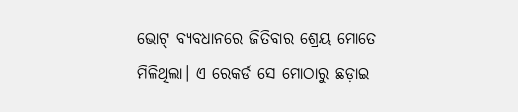ଭୋଟ୍ ବ୍ୟବଧାନରେ ଜିତିବାର ଶ୍ରେୟ ମୋତେ ମିଳିଥିଲା। ଏ ରେକର୍ଡ ସେ ମୋଠାରୁ ଛଡ଼ାଇ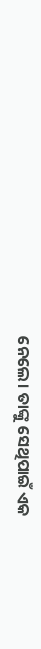ନେଲେ। ତାଙ୍କୁ ସେଥିପାଇଁ ଏକ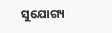ସୁଯୋଗ୍ୟ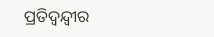ପ୍ରତିଦ୍ବନ୍ଦ୍ବୀର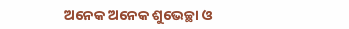ଅନେକ ଅନେକ ଶୁଭେଚ୍ଛା ଓ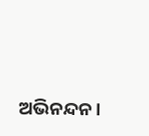ଅଭିନନ୍ଦନ।